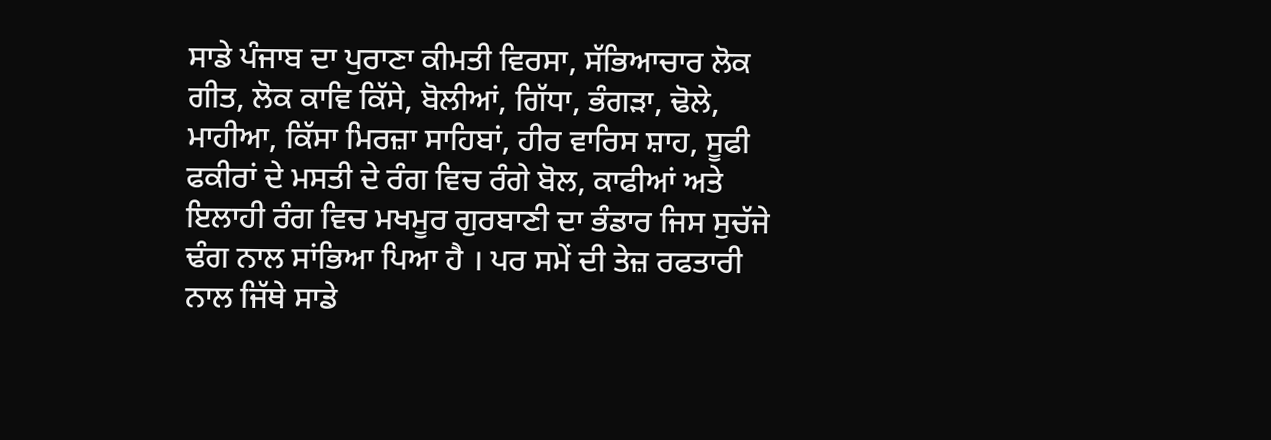ਸਾਡੇ ਪੰਜਾਬ ਦਾ ਪੁਰਾਣਾ ਕੀਮਤੀ ਵਿਰਸਾ, ਸੱਭਿਆਚਾਰ ਲੋਕ ਗੀਤ, ਲੋਕ ਕਾਵਿ ਕਿੱਸੇ, ਬੋਲੀਆਂ, ਗਿੱਧਾ, ਭੰਗੜਾ, ਢੋਲੇ, ਮਾਹੀਆ, ਕਿੱਸਾ ਮਿਰਜ਼ਾ ਸਾਹਿਬਾਂ, ਹੀਰ ਵਾਰਿਸ ਸ਼ਾਹ, ਸੂਫੀ ਫਕੀਰਾਂ ਦੇ ਮਸਤੀ ਦੇ ਰੰਗ ਵਿਚ ਰੰਗੇ ਬੋਲ, ਕਾਫੀਆਂ ਅਤੇ ਇਲਾਹੀ ਰੰਗ ਵਿਚ ਮਖਮੂਰ ਗੁਰਬਾਣੀ ਦਾ ਭੰਡਾਰ ਜਿਸ ਸੁਚੱਜੇ ਢੰਗ ਨਾਲ ਸਾਂਭਿਆ ਪਿਆ ਹੈ । ਪਰ ਸਮੇਂ ਦੀ ਤੇਜ਼ ਰਫਤਾਰੀ ਨਾਲ ਜਿੱਥੇ ਸਾਡੇ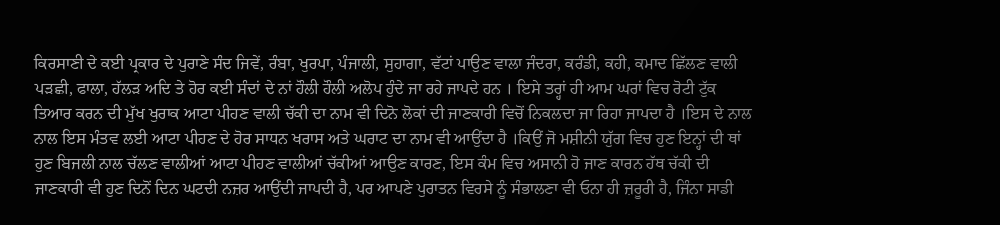ਕਿਰਸਾਣੀ ਦੇ ਕਈ ਪ੍ਰਕਾਰ ਦੇ ਪੁਰਾਣੇ ਸੰਦ ਜਿਵੇਂ, ਰੰਬਾ, ਖੁਰਪਾ, ਪੰਜਾਲੀ, ਸੁਹਾਗਾ, ਵੱਟਾਂ ਪਾਉਣ ਵਾਲਾ ਜੰਦਰਾ, ਕਰੰਡੀ, ਕਹੀ, ਕਮਾਦ ਛਿੱਲਣ ਵਾਲੀ ਪੜਛੀ, ਫਾਲਾ, ਹੱਲੜ ਅਦਿ ਤੇ ਹੋਰ ਕਈ ਸੰਦਾਂ ਦੇ ਨਾਂ ਹੌਲੀ ਹੌਲੀ ਅਲੋਪ ਹੁੰਦੇ ਜਾ ਰਹੇ ਜਾਪਦੇ ਹਨ । ਇਸੇ ਤਰ੍ਹਾਂ ਹੀ ਆਮ ਘਰਾਂ ਵਿਚ ਰੋਟੀ ਟੁੱਕ ਤਿਆਰ ਕਰਨ ਦੀ ਮੁੱਖ ਖੁਰਾਕ ਆਟਾ ਪੀਹਣ ਵਾਲੀ ਚੱਕੀ ਦਾ ਨਾਮ ਵੀ ਦਿਨੋ ਲੋਕਾਂ ਦੀ ਜਾਣਕਾਰੀ ਵਿਚੋਂ ਨਿਕਲਦਾ ਜਾ ਰਿਹਾ ਜਾਪਦਾ ਹੈ ।ਇਸ ਦੇ ਨਾਲ ਨਾਲ ਇਸ ਮੰਤਵ ਲਈ ਆਟਾ ਪੀਹਣ ਦੇ ਹੋਰ ਸਾਧਨ ਖਰਾਸ ਅਤੇ ਘਰਾਟ ਦਾ ਨਾਮ ਵੀ ਆਉਂਦਾ ਹੈ ।ਕਿਉਂ ਜੋ ਮਸ਼ੀਨੀ ਯੁੱਗ ਵਿਚ ਹੁਣ ਇਨ੍ਹਾਂ ਦੀ ਥਾਂ ਹੁਣ ਬਿਜਲੀ ਨਾਲ ਚੱਲਣ ਵਾਲੀਆਂ ਆਟਾ ਪੀਹਣ ਵਾਲੀਆਂ ਚੱਕੀਆਂ ਆਉਣ ਕਾਰਣ, ਇਸ ਕੰਮ ਵਿਚ ਅਸਾਨੀ ਹੋ ਜਾਣ ਕਾਰਨ ਹੱਥ ਚੱਕੀ ਦੀ ਜਾਣਕਾਰੀ ਵੀ ਹੁਣ ਦਿਨੋਂ ਦਿਨ ਘਟਦੀ ਨਜ਼ਰ ਆਉਂਦੀ ਜਾਪਦੀ ਹੈ, ਪਰ ਆਪਣੇ ਪੁਰਾਤਨ ਵਿਰਸੇ ਨੂੰ ਸੰਭਾਲਣਾ ਵੀ ਓਨਾ ਹੀ ਜ਼ਰੂਰੀ ਹੈ, ਜਿੰਨਾ ਸਾਡੀ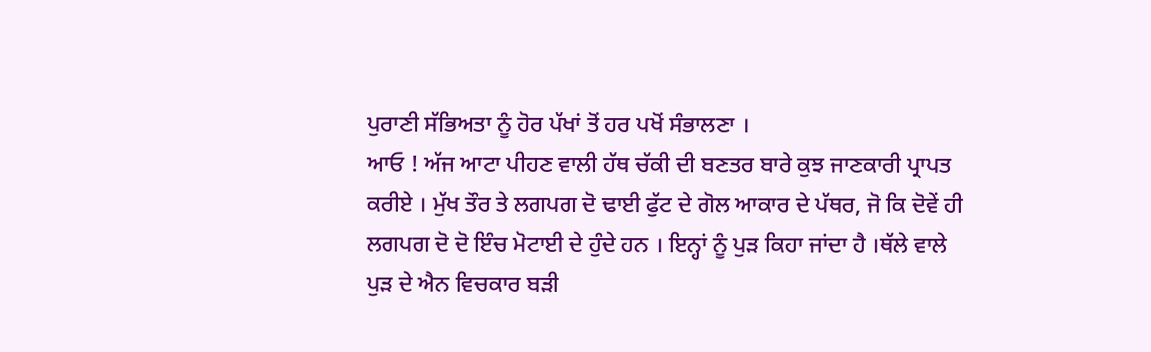ਪੁਰਾਣੀ ਸੱਭਿਅਤਾ ਨੂੰ ਹੋਰ ਪੱਖਾਂ ਤੋਂ ਹਰ ਪਖੋਂ ਸੰਭਾਲਣਾ ।
ਆਓ ! ਅੱਜ ਆਟਾ ਪੀਹਣ ਵਾਲੀ ਹੱਥ ਚੱਕੀ ਦੀ ਬਣਤਰ ਬਾਰੇ ਕੁਝ ਜਾਣਕਾਰੀ ਪ੍ਰਾਪਤ ਕਰੀਏ । ਮੁੱਖ ਤੌਰ ਤੇ ਲਗਪਗ ਦੋ ਢਾਈ ਫੁੱਟ ਦੇ ਗੋਲ ਆਕਾਰ ਦੇ ਪੱਥਰ, ਜੋ ਕਿ ਦੋਵੇਂ ਹੀ ਲਗਪਗ ਦੋ ਦੋ ਇੰਚ ਮੋਟਾਈ ਦੇ ਹੁੰਦੇ ਹਨ । ਇਨ੍ਹਾਂ ਨੂੰ ਪੁੜ ਕਿਹਾ ਜਾਂਦਾ ਹੈ ।ਥੱਲੇ ਵਾਲੇ ਪੁੜ ਦੇ ਐਨ ਵਿਚਕਾਰ ਬੜੀ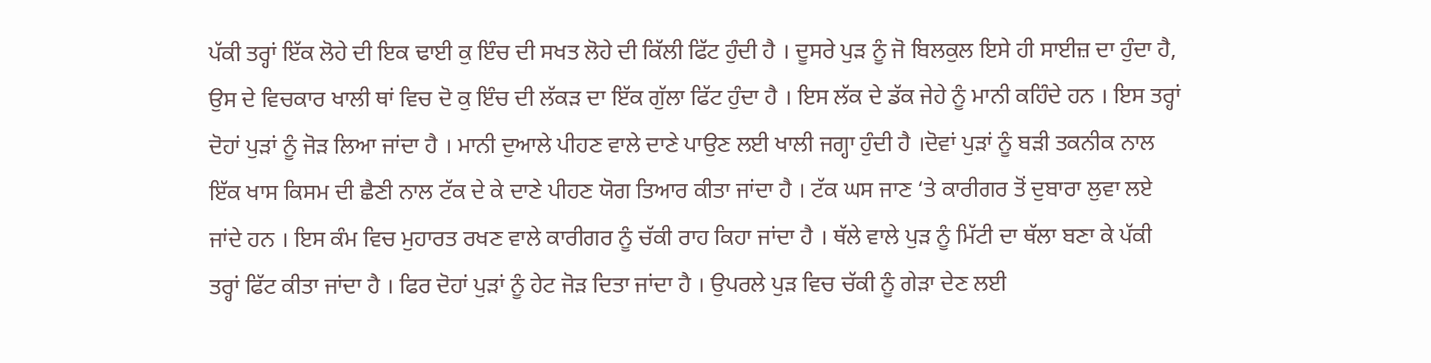ਪੱਕੀ ਤਰ੍ਹਾਂ ਇੱਕ ਲੋਹੇ ਦੀ ਇਕ ਢਾਈ ਕੁ ਇੰਚ ਦੀ ਸਖਤ ਲੋਹੇ ਦੀ ਕਿੱਲੀ ਫਿੱਟ ਹੁੰਦੀ ਹੈ । ਦੂਸਰੇ ਪੁੜ ਨੂੰ ਜੋ ਬਿਲਕੁਲ ਇਸੇ ਹੀ ਸਾਈਜ਼ ਦਾ ਹੁੰਦਾ ਹੈ, ਉਸ ਦੇ ਵਿਚਕਾਰ ਖਾਲੀ ਥਾਂ ਵਿਚ ਦੋ ਕੁ ਇੰਚ ਦੀ ਲੱਕੜ ਦਾ ਇੱਕ ਗੁੱਲਾ ਫਿੱਟ ਹੁੰਦਾ ਹੈ । ਇਸ ਲੱਕ ਦੇ ਡੱਕ ਜੇਹੇ ਨੂੰ ਮਾਨੀ ਕਹਿੰਦੇ ਹਨ । ਇਸ ਤਰ੍ਹਾਂ ਦੋਹਾਂ ਪੁੜਾਂ ਨੂੰ ਜੋੜ ਲਿਆ ਜਾਂਦਾ ਹੈ । ਮਾਨੀ ਦੁਆਲੇ ਪੀਹਣ ਵਾਲੇ ਦਾਣੇ ਪਾਉਣ ਲਈ ਖਾਲੀ ਜਗ੍ਹਾ ਹੁੰਦੀ ਹੈ ।ਦੋਵਾਂ ਪੁੜਾਂ ਨੂੰ ਬੜੀ ਤਕਨੀਕ ਨਾਲ ਇੱਕ ਖਾਸ ਕਿਸਮ ਦੀ ਛੈਣੀ ਨਾਲ ਟੱਕ ਦੇ ਕੇ ਦਾਣੇ ਪੀਹਣ ਯੋਗ ਤਿਆਰ ਕੀਤਾ ਜਾਂਦਾ ਹੈ । ਟੱਕ ਘਸ ਜਾਣ ‘ਤੇ ਕਾਰੀਗਰ ਤੋਂ ਦੁਬਾਰਾ ਲੁਵਾ ਲਏ ਜਾਂਦੇ ਹਨ । ਇਸ ਕੰਮ ਵਿਚ ਮੁਹਾਰਤ ਰਖਣ ਵਾਲੇ ਕਾਰੀਗਰ ਨੂੰ ਚੱਕੀ ਰਾਹ ਕਿਹਾ ਜਾਂਦਾ ਹੈ । ਥੱਲੇ ਵਾਲੇ ਪੁੜ ਨੂੰ ਮਿੱਟੀ ਦਾ ਥੱਲਾ ਬਣਾ ਕੇ ਪੱਕੀ ਤਰ੍ਹਾਂ ਫਿੱਟ ਕੀਤਾ ਜਾਂਦਾ ਹੈ । ਫਿਰ ਦੋਹਾਂ ਪੁੜਾਂ ਨੂੰ ਹੇਟ ਜੋੜ ਦਿਤਾ ਜਾਂਦਾ ਹੈ । ਉਪਰਲੇ ਪੁੜ ਵਿਚ ਚੱਕੀ ਨੂੰ ਗੇੜਾ ਦੇਣ ਲਈ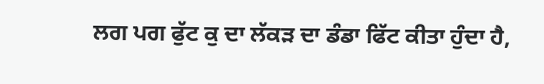ਲਗ ਪਗ ਫੁੱਟ ਕੁ ਦਾ ਲੱਕੜ ਦਾ ਡੰਡਾ ਫਿੱਟ ਕੀਤਾ ਹੁੰਦਾ ਹੈ,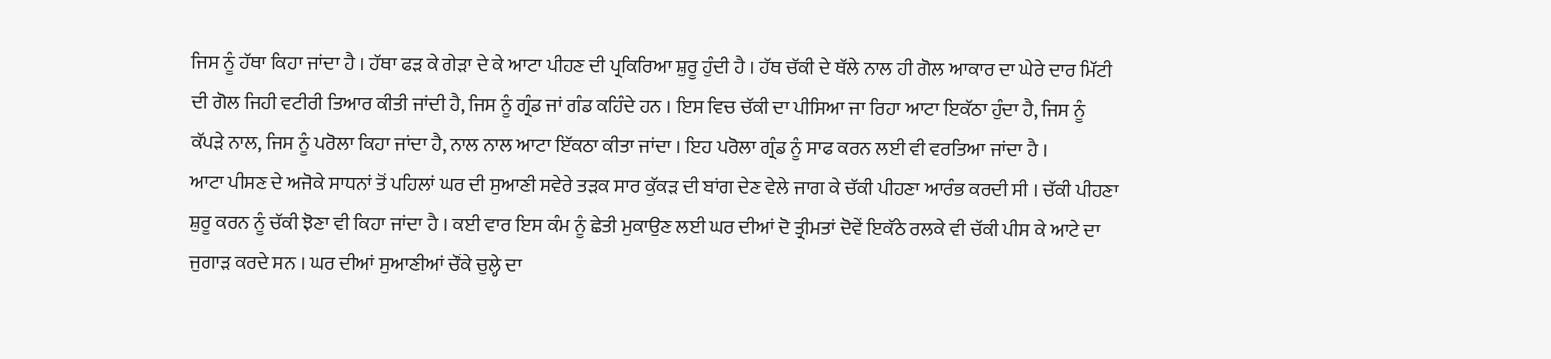ਜਿਸ ਨੂੰ ਹੱਥਾ ਕਿਹਾ ਜਾਂਦਾ ਹੈ । ਹੱਥਾ ਫੜ ਕੇ ਗੇੜਾ ਦੇ ਕੇ ਆਟਾ ਪੀਹਣ ਦੀ ਪ੍ਰਕਿਰਿਆ ਸ਼ੁਰੂ ਹੁੰਦੀ ਹੈ । ਹੱਥ ਚੱਕੀ ਦੇ ਥੱਲੇ ਨਾਲ ਹੀ ਗੋਲ ਆਕਾਰ ਦਾ ਘੇਰੇ ਦਾਰ ਮਿੱਟੀ ਦੀ ਗੋਲ ਜਿਹੀ ਵਟੀਰੀ ਤਿਆਰ ਕੀਤੀ ਜਾਂਦੀ ਹੈ, ਜਿਸ ਨੂੰ ਗ੍ਰੰਡ ਜਾਂ ਗੰਡ ਕਹਿੰਦੇ ਹਨ । ਇਸ ਵਿਚ ਚੱਕੀ ਦਾ ਪੀਸਿਆ ਜਾ ਰਿਹਾ ਆਟਾ ਇਕੱਠਾ ਹੁੰਦਾ ਹੈ, ਜਿਸ ਨੂੰ ਕੱਪੜੇ ਨਾਲ, ਜਿਸ ਨੂੰ ਪਰੋਲਾ ਕਿਹਾ ਜਾਂਦਾ ਹੈ, ਨਾਲ ਨਾਲ ਆਟਾ ਇੱਕਠਾ ਕੀਤਾ ਜਾਂਦਾ । ਇਹ ਪਰੋਲਾ ਗ੍ਰੰਡ ਨੂੰ ਸਾਫ ਕਰਨ ਲਈ ਵੀ ਵਰਤਿਆ ਜਾਂਦਾ ਹੈ ।
ਆਟਾ ਪੀਸਣ ਦੇ ਅਜੋਕੇ ਸਾਧਨਾਂ ਤੋਂ ਪਹਿਲਾਂ ਘਰ ਦੀ ਸੁਆਣੀ ਸਵੇਰੇ ਤੜਕ ਸਾਰ ਕੁੱਕੜ ਦੀ ਬਾਂਗ ਦੇਣ ਵੇਲੇ ਜਾਗ ਕੇ ਚੱਕੀ ਪੀਹਣਾ ਆਰੰਭ ਕਰਦੀ ਸੀ । ਚੱਕੀ ਪੀਹਣਾ ਸ਼ੁਰੂ ਕਰਨ ਨੂੰ ਚੱਕੀ ਝੋਣਾ ਵੀ ਕਿਹਾ ਜਾਂਦਾ ਹੈ । ਕਈ ਵਾਰ ਇਸ ਕੰਮ ਨੂੰ ਛੇਤੀ ਮੁਕਾਉਣ ਲਈ ਘਰ ਦੀਆਂ ਦੋ ਤ੍ਰੀਮਤਾਂ ਦੋਵੇਂ ਇਕੱਠੇ ਰਲਕੇ ਵੀ ਚੱਕੀ ਪੀਸ ਕੇ ਆਟੇ ਦਾ ਜੁਗਾੜ ਕਰਦੇ ਸਨ । ਘਰ ਦੀਆਂ ਸੁਆਣੀਆਂ ਚੌਂਕੇ ਚੁਲ੍ਹੇ ਦਾ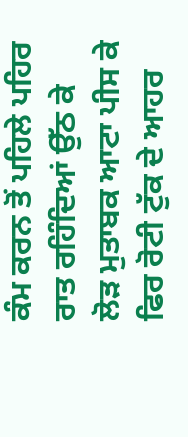ਕੰਮ ਕਰਨ ਤੋਂ ਪਹਿਲੇ ਪਹਿਰ ਰਾਤ ਰਹਿੰਦਿਆਂ ਉੱਠ ਕੇ ਲੋੜ ਮੁਤਾਬਕ ਆਟਾ ਪੀਸ ਕੇ ਫਿਰ ਰੋਟੀ ਟੁੱਕ ਦੇ ਆਹਰ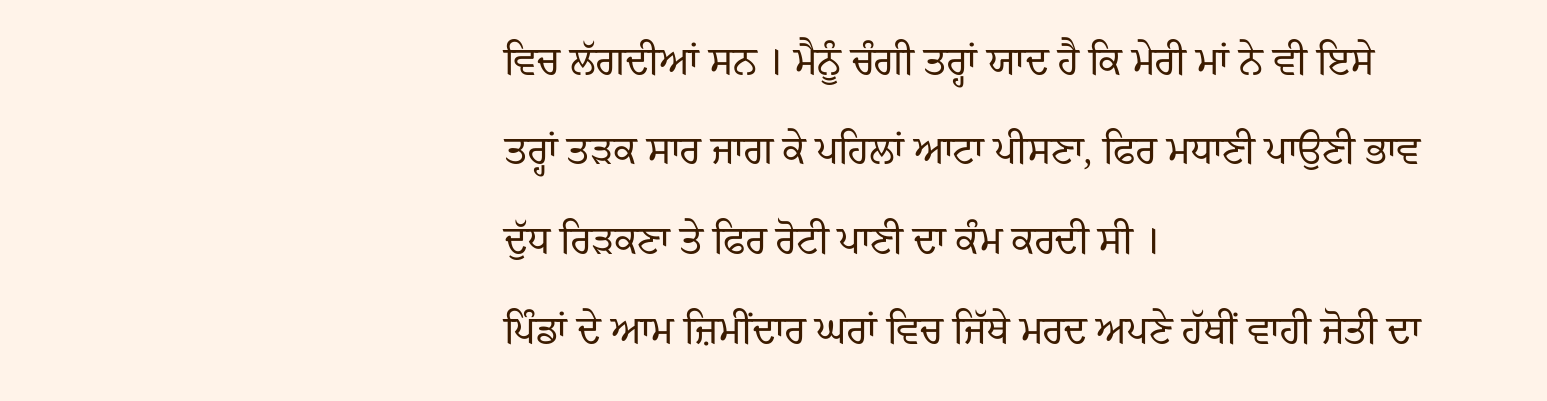ਵਿਚ ਲੱਗਦੀਆਂ ਸਨ । ਮੈਨੂੰ ਚੰਗੀ ਤਰ੍ਹਾਂ ਯਾਦ ਹੈ ਕਿ ਮੇਰੀ ਮਾਂ ਨੇ ਵੀ ਇਸੇ ਤਰ੍ਹਾਂ ਤੜਕ ਸਾਰ ਜਾਗ ਕੇ ਪਹਿਲਾਂ ਆਟਾ ਪੀਸਣਾ, ਫਿਰ ਮਧਾਣੀ ਪਾਉਣੀ ਭਾਵ ਦੁੱਧ ਰਿੜਕਣਾ ਤੇ ਫਿਰ ਰੋਟੀ ਪਾਣੀ ਦਾ ਕੰਮ ਕਰਦੀ ਸੀ ।
ਪਿੰਡਾਂ ਦੇ ਆਮ ਜ਼ਿਮੀਂਦਾਰ ਘਰਾਂ ਵਿਚ ਜਿੱਥੇ ਮਰਦ ਅਪਣੇ ਹੱਥੀਂ ਵਾਹੀ ਜੋਤੀ ਦਾ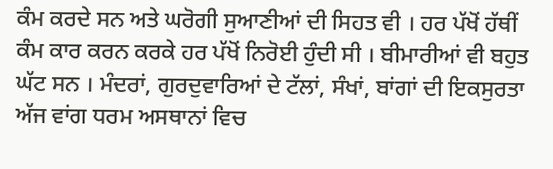ਕੰਮ ਕਰਦੇ ਸਨ ਅਤੇ ਘਰੋਗੀ ਸੁਆਣੀਆਂ ਦੀ ਸਿਹਤ ਵੀ । ਹਰ ਪੱਖੋਂ ਹੱਥੀਂ ਕੰਮ ਕਾਰ ਕਰਨ ਕਰਕੇ ਹਰ ਪੱਖੋਂ ਨਿਰੋਈ ਹੁੰਦੀ ਸੀ । ਬੀਮਾਰੀਆਂ ਵੀ ਬਹੁਤ ਘੱਟ ਸਨ । ਮੰਦਰਾਂ, ਗੁਰਦੁਵਾਰਿਆਂ ਦੇ ਟੱਲਾਂ, ਸੰਖਾਂ, ਬਾਂਗਾਂ ਦੀ ਇਕਸੁਰਤਾ ਅੱਜ ਵਾਂਗ ਧਰਮ ਅਸਥਾਨਾਂ ਵਿਚ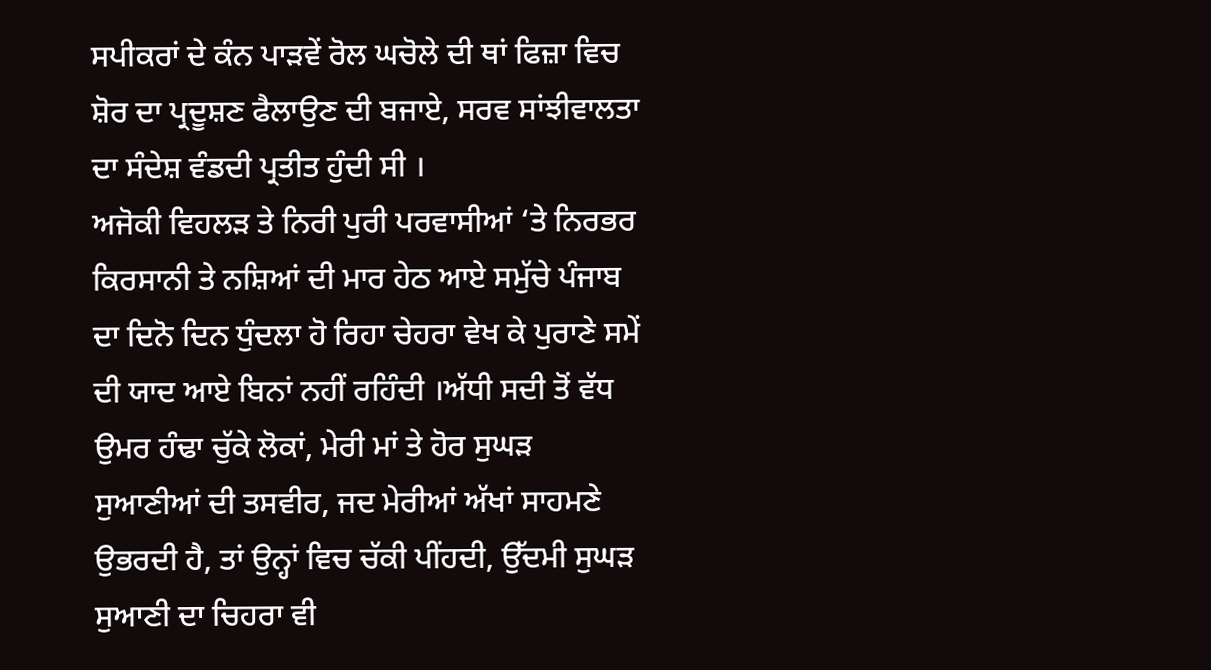ਸਪੀਕਰਾਂ ਦੇ ਕੰਨ ਪਾੜਵੇਂ ਰੋਲ ਘਚੋਲੇ ਦੀ ਥਾਂ ਫਿਜ਼ਾ ਵਿਚ ਸ਼ੋਰ ਦਾ ਪ੍ਰਦੂਸ਼ਣ ਫੈਲਾਉਣ ਦੀ ਬਜਾਏ, ਸਰਵ ਸਾਂਝੀਵਾਲਤਾ ਦਾ ਸੰਦੇਸ਼ ਵੰਡਦੀ ਪ੍ਰਤੀਤ ਹੁੰਦੀ ਸੀ ।
ਅਜੋਕੀ ਵਿਹਲੜ ਤੇ ਨਿਰੀ ਪੁਰੀ ਪਰਵਾਸੀਆਂ ‘ਤੇ ਨਿਰਭਰ ਕਿਰਸਾਨੀ ਤੇ ਨਸ਼ਿਆਂ ਦੀ ਮਾਰ ਹੇਠ ਆਏ ਸਮੁੱਚੇ ਪੰਜਾਬ ਦਾ ਦਿਨੋ ਦਿਨ ਧੁੰਦਲਾ ਹੋ ਰਿਹਾ ਚੇਹਰਾ ਵੇਖ ਕੇ ਪੁਰਾਣੇ ਸਮੇਂ ਦੀ ਯਾਦ ਆਏ ਬਿਨਾਂ ਨਹੀਂ ਰਹਿੰਦੀ ।ਅੱਧੀ ਸਦੀ ਤੋਂ ਵੱਧ ਉਮਰ ਹੰਢਾ ਚੁੱਕੇ ਲੋਕਾਂ, ਮੇਰੀ ਮਾਂ ਤੇ ਹੋਰ ਸੁਘੜ ਸੁਆਣੀਆਂ ਦੀ ਤਸਵੀਰ, ਜਦ ਮੇਰੀਆਂ ਅੱਖਾਂ ਸਾਹਮਣੇ ਉਭਰਦੀ ਹੈ, ਤਾਂ ਉਨ੍ਹਾਂ ਵਿਚ ਚੱਕੀ ਪੀਂਹਦੀ, ਉੱਦਮੀ ਸੁਘੜ ਸੁਆਣੀ ਦਾ ਚਿਹਰਾ ਵੀ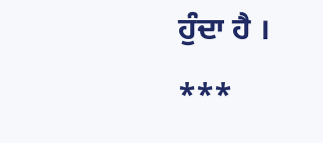ਹੁੰਦਾ ਹੈ ।
***